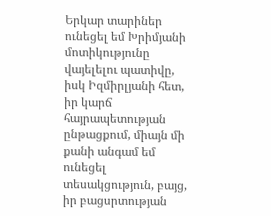Երկար տարիներ ունեցել եմ Խրիմյանի մոտիկությունը վայելելու պատիվը, իսկ Իզմիրլյանի հետ, իր կարճ հայրապետության ընթացքում, միայն մի քանի անգամ եմ ունեցել տեսակցություն, բայց, իր բացսրտության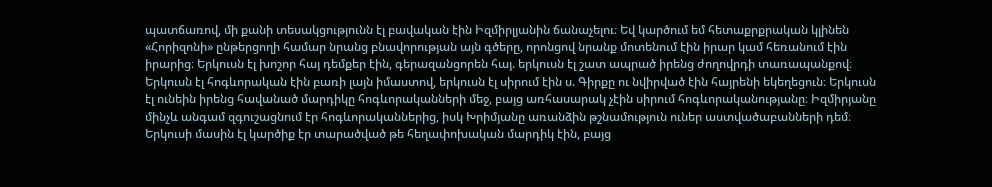պատճառով, մի քանի տեսակցությունն էլ բավական էին Իզմիրլյանին ճանաչելու։ Եվ կարծում եմ հետաքրքրական կլինեն «Հորիզոնի» ընթերցողի համար նրանց բնավորության այն գծերը, որոնցով նրանք մոտենում էին իրար կամ հեռանում էին իրարից։ Երկուսն էլ խոշոր հայ դեմքեր էին, գերազանցորեն հայ. երկուսն էլ շատ ապրած իրենց ժողովրդի տառապանքով։
Երկուսն էլ հոգևորական էին բառի լայն իմաստով, երկուսն էլ սիրում էին ս. Գիրքը ու նվիրված էին հայրենի եկեղեցուն։ Երկուսն էլ ունեին իրենց հավանած մարդիկը հոգևորականների մեջ, բայց առհասարակ չէին սիրում հոգևորականությանը։ Իզմիրյանը մինչև անգամ զգուշացնում էր հոգևորականներից, իսկ Խրիմյանը առանձին թշնամություն ուներ աստվածաբանների դեմ։ Երկուսի մասին էլ կարծիք էր տարածված թե հեղափոխական մարդիկ էին, բայց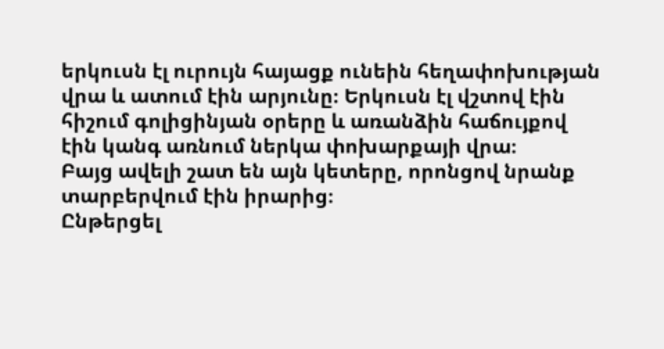երկուսն էլ ուրույն հայացք ունեին հեղափոխության վրա և ատում էին արյունը։ Երկուսն էլ վշտով էին հիշում գոլիցինյան օրերը և առանձին հաճույքով էին կանգ առնում ներկա փոխարքայի վրա։
Բայց ավելի շատ են այն կետերը, որոնցով նրանք տարբերվում էին իրարից։
Ընթերցել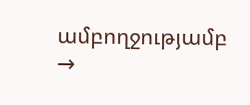ամբողջությամբ →